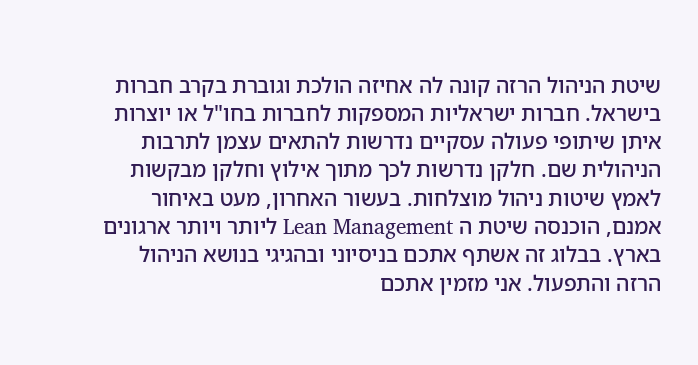שיטת הניהול הרזה קונה לה אחיזה הולכת וגוברת בקרב חברות בישראל. חברות ישראליות המספקות לחברות בחו"ל או יוצרות איתן שיתופי פעולה עסקיים נדרשות להתאים עצמן לתרבות הניהולית שם. חלקן נדרשות לכך מתוך אילוץ וחלקן מבקשות לאמץ שיטות ניהול מוצלחות. בעשור האחרון, מעט באיחור אמנם, הוכנסה שיטת ה Lean Management ליותר ויותר ארגונים בארץ. בבלוג זה אשתף אתכם בניסיוני ובהגיגי בנושא הניהול הרזה והתפעול. אני מזמין אתכם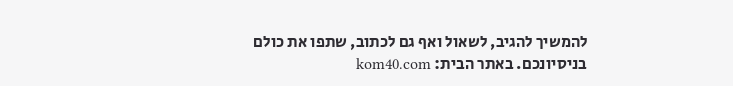להמשיך להגיב, לשאול ואף גם לכתוב, שתפו את כולם בניסיונכם. באתר הבית: kom40.com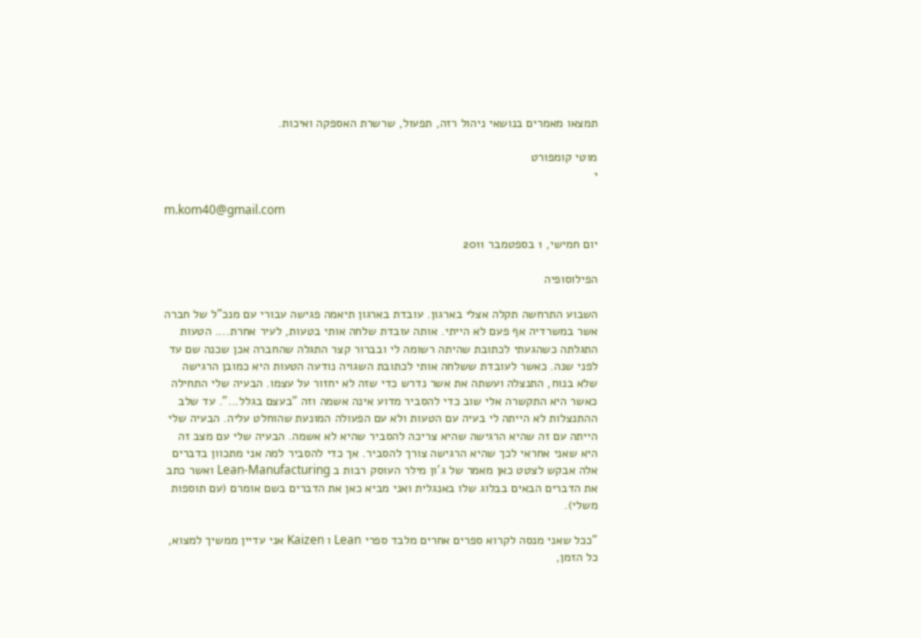תמצאו מאמרים בנושאי ניהול רזה, תפעול, שרשרת האספקה ואיכות.

מוטי קומפורט
י

m.kom40@gmail.com

יום חמישי, 1 בספטמבר 2011

הפילוסופיה

השבוע התרחשה תקלה אצלי בארגון. עובדת בארגון תיאמה פגישה עבורי עם מנכ"ל של חברה אשר במשרדיה אף פעם לא הייתי. אותה עובדת שלחה אותי בטעות, לעיר אחרת.... הטעות התגלתה כשהגעתי לכתובת שהיתה רשומה לי ובברור קצר התגלה שהחברה אכן שכנה שם עד לפני שנה. כאשר לעובדת ששלחה אותי לכתובת השגויה נודעה הטעות היא כמובן הרגישה שלא בנוח, התנצלה ועשתה את אשר נדרש כדי שזה לא יחזור על עצמו. הבעיה שלי התחילה כאשר היא התקשרה אלי שוב כדי להסביר מדוע אינה אשמה וזה "בעצם בגלל...". עד שלב ההתנצלות לא הייתה לי בעיה עם הטעות ולא עם הפעולה המונעת שהוחלט עליה. הבעיה שלי הייתה עם זה שהיא הרגישה שהיא צריכה להסביר שהיא לא אשמה. הבעיה שלי עם מצב זה היא שאני אחראי לכך שהיא הרגישה צורך להסביר. אך כדי להסביר למה אני מתכוון בדברים אלה אבקש לצטט כאן מאמר של ג'ון מילר העוסק רבות ב Lean-Manufacturing ואשר כתב את הדברים הבאים בבלוג שלו באנגלית ואני מביא כאן את הדברים בשם אומרם (עם תוספות משלי).

"ככל שאני מנסה לקרוא ספרים אחרים מלבד ספרי Lean ו Kaizen אני עדיין ממשיך למצוא, כל הזמן,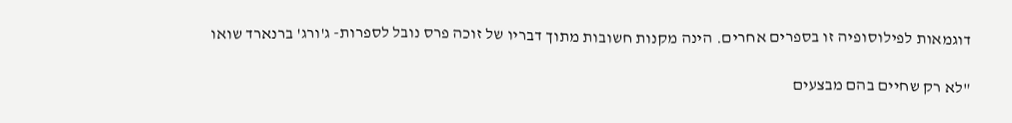דוגמאות לפילוסופיה זו בספרים אחרים. הינה מקנות חשובות מתוך דבריו של זוכה פרס נובל לספרות- ג'ורג' ברנארד שואו

"לא רק שחיים בהם מבצעים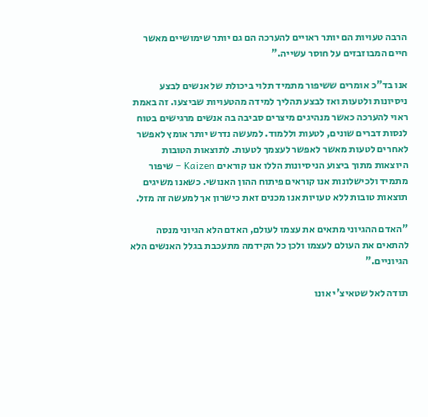הרבה טעויות הם יותר ראויים להערכה הם גם יותר שימושיים מאשר חיים המבוזבזים על חוסר עשייה."

אנו בד"כ אומרים ששיפור מתמיד תלוי ביכולת של אנשים לבצע ניסיונות ולטעות ואז לבצע תהליך למידה מהטעויות שביצעו. זה באמת ראוי להערכה כאשר מנהיגים מיצרים סביבה בה אנשים מרגישים בטוח לנסות דברים שונים, לטעות וללמוד. למעשה נדרש יותר אומץ לאפשר לאחרים לטעות מאשר לאפשר לעצמך לטעות. לתוצאות הטובות היוצאות מתוך ביצוע הניסיונות הללו אנו קוראים Kaizen – שיפור מתמיד ולכישלונות אנו קוראים פיתוח ההון האנושי. כשאנו משיגים תוצאות טובות ללא טעויות אנו מכנים זאת כישרון אך למעשה זה מזל.

"האדם ההגיוני מתאים את עצמו לעולם, האדם הלא הגיוני מנסה להתאים את העולם לעצמו ולכן כל הקידמה מתעכבת בגלל האנשים הלא הגיוניים."

תודה לאל שטאיצ'י אונו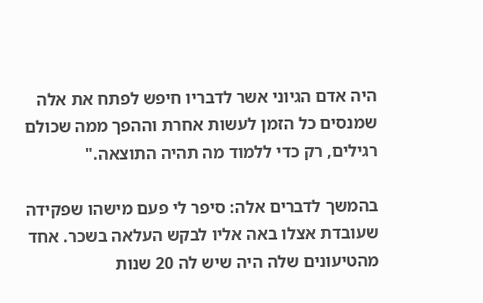היה אדם הגיוני אשר לדבריו חיפש לפתח את אלה שמנסים כל הזמן לעשות אחרת וההפך ממה שכולם רגילים, רק כדי ללמוד מה תהיה התוצאה."

בהמשך לדברים אלה: סיפר לי פעם מישהו שפקידה שעובדת אצלו באה אליו לבקש העלאה בשכר. אחד מהטיעונים שלה היה שיש לה 20 שנות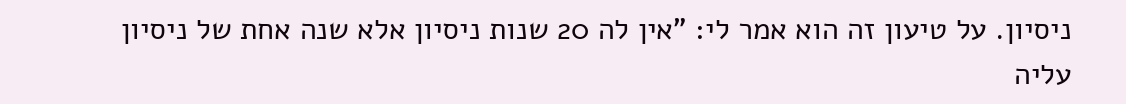ניסיון. על טיעון זה הוא אמר לי: "אין לה 20 שנות ניסיון אלא שנה אחת של ניסיון עליה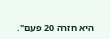היא חזרה 20 פעם".